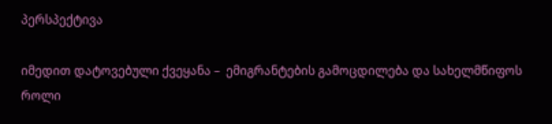პერსპექტივა

იმედით დატოვებული ქვეყანა –  ემიგრანტების გამოცდილება და სახელმწიფოს როლი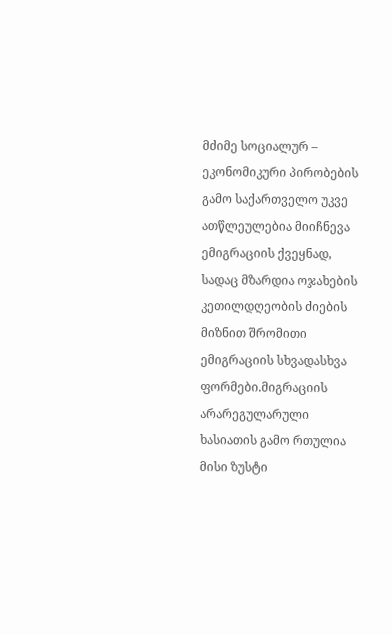მძიმე სოციალურ – ეკონომიკური პირობების გამო საქართველო უკვე ათწლეულებია მიიჩნევა ემიგრაციის ქვეყნად, სადაც მზარდია ოჯახების კეთილდღეობის ძიების მიზნით შრომითი ემიგრაციის სხვადასხვა ფორმები.მიგრაციის არარეგულარული ხასიათის გამო რთულია მისი ზუსტი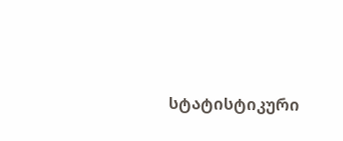სტატისტიკური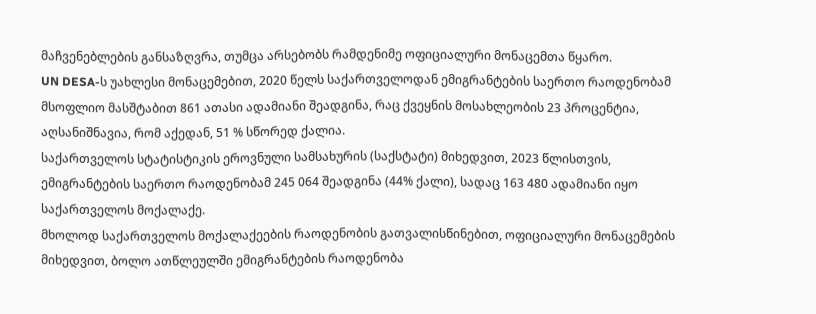მაჩვენებლების განსაზღვრა, თუმცა არსებობს რამდენიმე ოფიციალური მონაცემთა წყარო.
UN DESA-ს უახლესი მონაცემებით, 2020 წელს საქართველოდან ემიგრანტების საერთო რაოდენობამ მსოფლიო მასშტაბით 861 ათასი ადამიანი შეადგინა, რაც ქვეყნის მოსახლეობის 23 პროცენტია, აღსანიშნავია, რომ აქედან, 51 % სწორედ ქალია.
საქართველოს სტატისტიკის ეროვნული სამსახურის (საქსტატი) მიხედვით, 2023 წლისთვის, ემიგრანტების საერთო რაოდენობამ 245 064 შეადგინა (44% ქალი), სადაც 163 480 ადამიანი იყო საქართველოს მოქალაქე.
მხოლოდ საქართველოს მოქალაქეების რაოდენობის გათვალისწინებით, ოფიციალური მონაცემების მიხედვით, ბოლო ათწლეულში ემიგრანტების რაოდენობა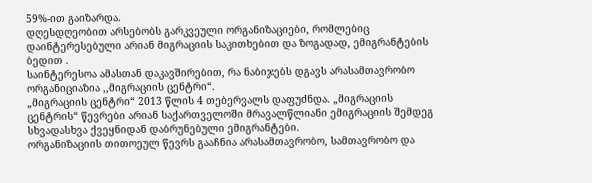59%-ით გაიზარდა.
დღესდღეობით არსებობს გარკვეული ორგანიზაციები, რომლებიც დაინტერესებული არიან მიგრაციის საკითხებით და ზოგადად, ემიგრანტების ბედით .
საინტერესოა ამასთან დაკავშირებით, რა ნაბიჯებს დგავს არასამთავრობო ორგანიციაზია ,,მიგრაციის ცენტრი“.
„მიგრაციის ცენტრი“ 2013 წლის 4 თებერვალს დაფუძნდა. „მიგრაციის ცენტრის“ წევრები არიან საქართველოში მრავალწლიანი ემიგრაციის შემდეგ სხვადასხვა ქვეყნიდან დაბრუნებული ემიგრანტები.
ორგანიზაციის თითოეულ წევრს გააჩნია არასამთავრობო, სამთავრობო და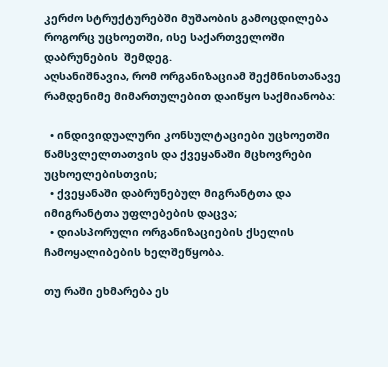კერძო სტრუქტურებში მუშაობის გამოცდილება როგორც უცხოეთში, ისე საქართველოში დაბრუნების  შემდეგ.
აღსანიშნავია, რომ ორგანიზაციამ შექმნისთანავე რამდენიმე მიმართულებით დაიწყო საქმიანობა:

  • ინდივიდუალური კონსულტაციები უცხოეთში წამსვლელთათვის და ქვეყანაში მცხოვრები უცხოელებისთვის;
  • ქვეყანაში დაბრუნებულ მიგრანტთა და იმიგრანტთა უფლებების დაცვა;
  • დიასპორული ორგანიზაციების ქსელის ჩამოყალიბების ხელშეწყობა.

თუ რაში ეხმარება ეს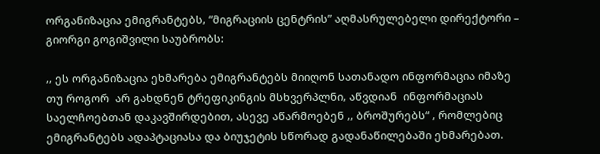ორგანიზაცია ემიგრანტებს, “მიგრაციის ცენტრის” აღმასრულებელი დირექტორი – გიორგი გოგიშვილი საუბრობს:

,, ეს ორგანიზაცია ეხმარება ემიგრანტებს მიიღონ სათანადო ინფორმაცია იმაზე თუ როგორ  არ გახდნენ ტრეფიკინგის მსხვერპლნი, აწვდიან  ინფორმაციას საელჩოებთან დაკავშირდებით, ასევე აწარმოებენ ,, ბროშურებს“ , რომლებიც ემიგრანტებს ადაპტაციასა და ბიუჯეტის სწორად გადანაწილებაში ეხმარებათ.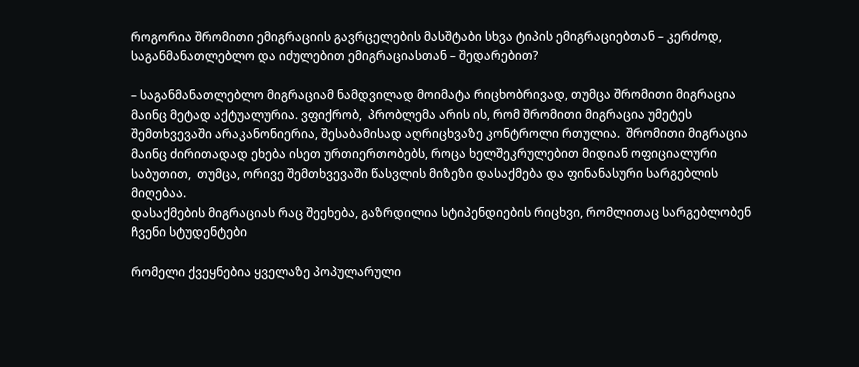როგორია შრომითი ემიგრაციის გავრცელების მასშტაბი სხვა ტიპის ემიგრაციებთან – კერძოდ, საგანმანათლებლო და იძულებით ემიგრაციასთან – შედარებით?

– საგანმანათლებლო მიგრაციამ ნამდვილად მოიმატა რიცხობრივად, თუმცა შრომითი მიგრაცია მაინც მეტად აქტუალურია. ვფიქრობ,  პრობლემა არის ის, რომ შრომითი მიგრაცია უმეტეს შემთხვევაში არაკანონიერია, შესაბამისად აღრიცხვაზე კონტროლი რთულია.  შრომითი მიგრაცია მაინც ძირითადად ეხება ისეთ ურთიერთობებს, როცა ხელშეკრულებით მიდიან ოფიციალური საბუთით,  თუმცა, ორივე შემთხვევაში წასვლის მიზეზი დასაქმება და ფინანასური სარგებლის მიღებაა.
დასაქმების მიგრაციას რაც შეეხება, გაზრდილია სტიპენდიების რიცხვი, რომლითაც სარგებლობენ ჩვენი სტუდენტები

რომელი ქვეყნებია ყველაზე პოპულარული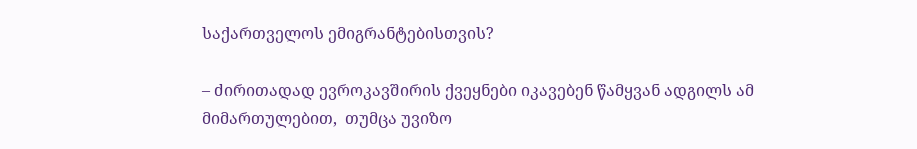საქართველოს ემიგრანტებისთვის?

– ძირითადად ევროკავშირის ქვეყნები იკავებენ წამყვან ადგილს ამ მიმართულებით,  თუმცა უვიზო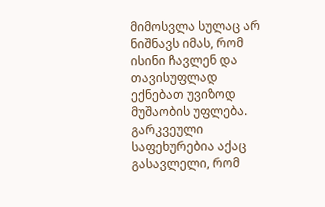მიმოსვლა სულაც არ ნიშნავს იმას, რომ ისინი ჩავლენ და თავისუფლად ექნებათ უვიზოდ მუშაობის უფლება. გარკვეული საფეხურებია აქაც გასავლელი, რომ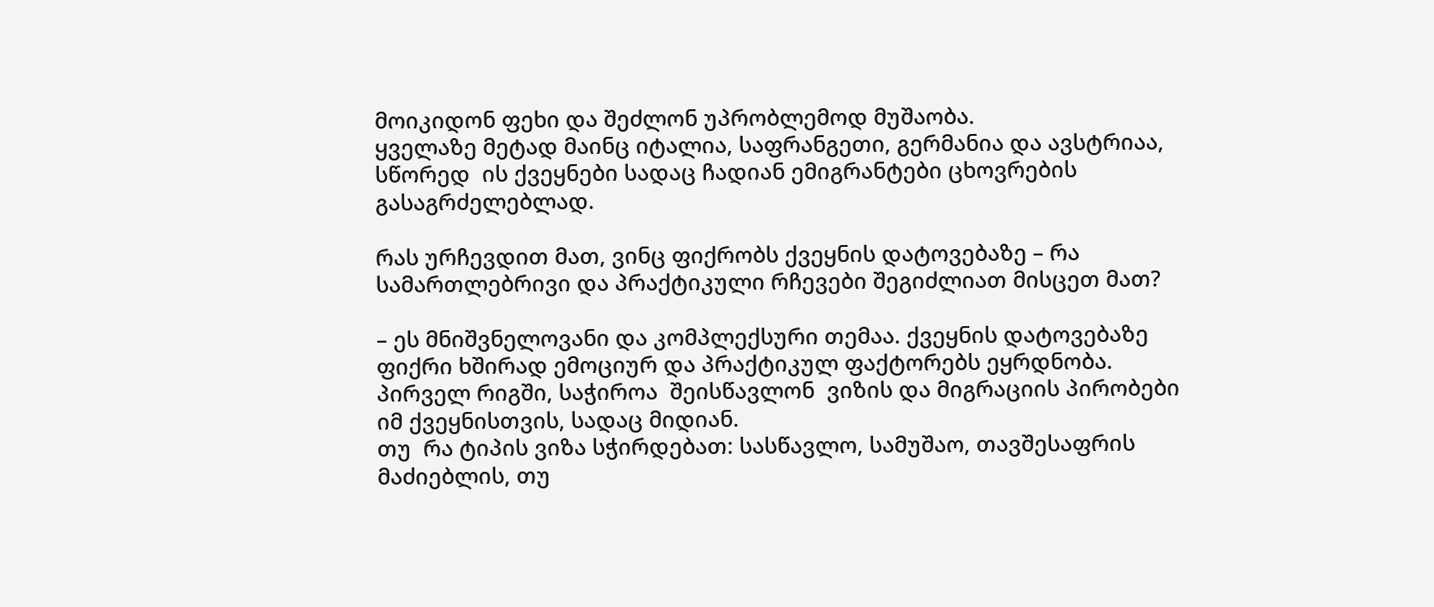მოიკიდონ ფეხი და შეძლონ უპრობლემოდ მუშაობა.
ყველაზე მეტად მაინც იტალია, საფრანგეთი, გერმანია და ავსტრიაა, სწორედ  ის ქვეყნები სადაც ჩადიან ემიგრანტები ცხოვრების გასაგრძელებლად.

რას ურჩევდით მათ, ვინც ფიქრობს ქვეყნის დატოვებაზე – რა სამართლებრივი და პრაქტიკული რჩევები შეგიძლიათ მისცეთ მათ?

– ეს მნიშვნელოვანი და კომპლექსური თემაა. ქვეყნის დატოვებაზე ფიქრი ხშირად ემოციურ და პრაქტიკულ ფაქტორებს ეყრდნობა.
პირველ რიგში, საჭიროა  შეისწავლონ  ვიზის და მიგრაციის პირობები იმ ქვეყნისთვის, სადაც მიდიან.
თუ  რა ტიპის ვიზა სჭირდებათ: სასწავლო, სამუშაო, თავშესაფრის მაძიებლის, თუ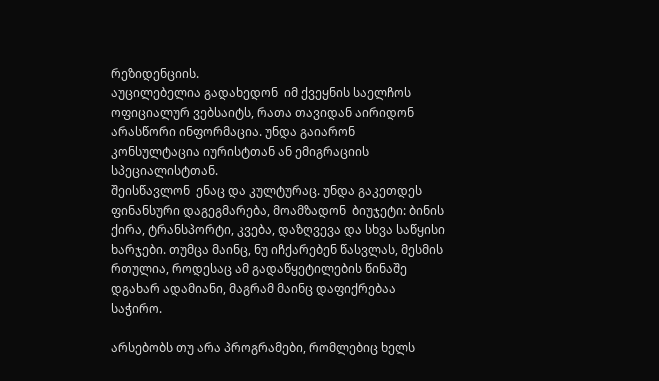რეზიდენციის.
აუცილებელია გადახედონ  იმ ქვეყნის საელჩოს ოფიციალურ ვებსაიტს, რათა თავიდან აირიდონ არასწორი ინფორმაცია. უნდა გაიარონ  კონსულტაცია იურისტთან ან ემიგრაციის სპეციალისტთან.
შეისწავლონ  ენაც და კულტურაც. უნდა გაკეთდეს  ფინანსური დაგეგმარება, მოამზადონ  ბიუჯეტი: ბინის ქირა, ტრანსპორტი, კვება, დაზღვევა და სხვა საწყისი ხარჯები. თუმცა მაინც, ნუ იჩქარებენ წასვლას, მესმის რთულია, როდესაც ამ გადაწყეტილების წინაშე დგახარ ადამიანი, მაგრამ მაინც დაფიქრებაა საჭირო.

არსებობს თუ არა პროგრამები, რომლებიც ხელს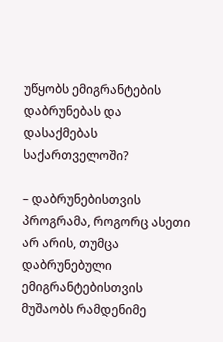უწყობს ემიგრანტების დაბრუნებას და დასაქმებას საქართველოში?

– დაბრუნებისთვის პროგრამა, როგორც ასეთი არ არის, თუმცა დაბრუნებული ემიგრანტებისთვის მუშაობს რამდენიმე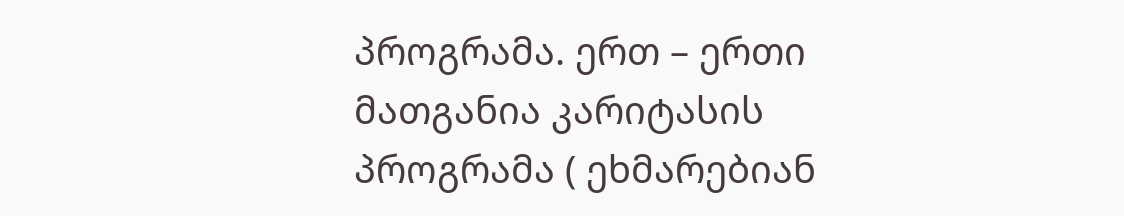პროგრამა. ერთ – ერთი მათგანია კარიტასის პროგრამა ( ეხმარებიან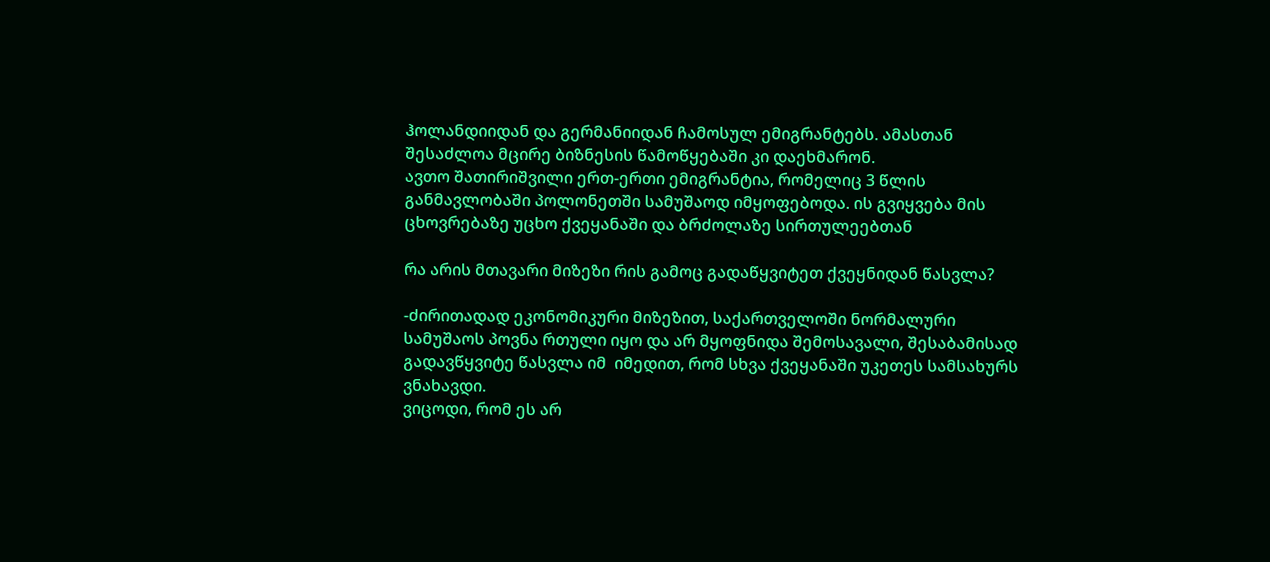ჰოლანდიიდან და გერმანიიდან ჩამოსულ ემიგრანტებს. ამასთან შესაძლოა მცირე ბიზნესის წამოწყებაში კი დაეხმარონ.
ავთო შათირიშვილი ერთ-ერთი ემიგრანტია, რომელიც 3 წლის განმავლობაში პოლონეთში სამუშაოდ იმყოფებოდა. ის გვიყვება მის ცხოვრებაზე უცხო ქვეყანაში და ბრძოლაზე სირთულეებთან

რა არის მთავარი მიზეზი რის გამოც გადაწყვიტეთ ქვეყნიდან წასვლა?

-ძირითადად ეკონომიკური მიზეზით, საქართველოში ნორმალური სამუშაოს პოვნა რთული იყო და არ მყოფნიდა შემოსავალი, შესაბამისად გადავწყვიტე წასვლა იმ  იმედით, რომ სხვა ქვეყანაში უკეთეს სამსახურს ვნახავდი.
ვიცოდი, რომ ეს არ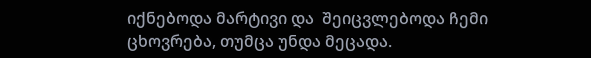იქნებოდა მარტივი და  შეიცვლებოდა ჩემი ცხოვრება, თუმცა უნდა მეცადა.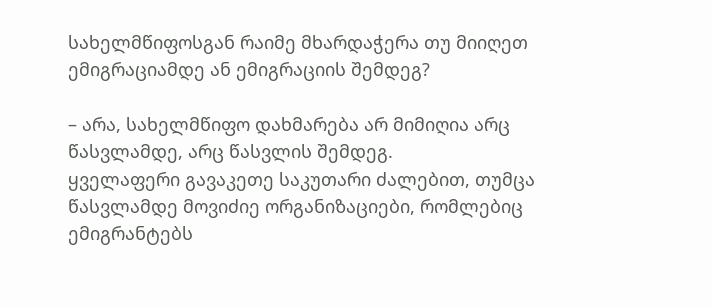სახელმწიფოსგან რაიმე მხარდაჭერა თუ მიიღეთ ემიგრაციამდე ან ემიგრაციის შემდეგ?

– არა, სახელმწიფო დახმარება არ მიმიღია არც წასვლამდე, არც წასვლის შემდეგ.
ყველაფერი გავაკეთე საკუთარი ძალებით, თუმცა წასვლამდე მოვიძიე ორგანიზაციები, რომლებიც ემიგრანტებს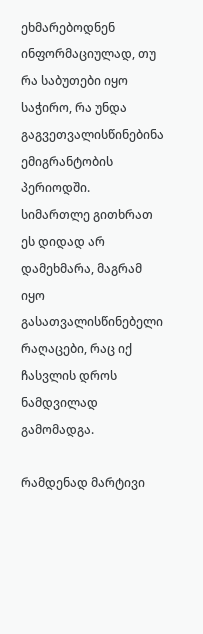ეხმარებოდნენ ინფორმაციულად, თუ რა საბუთები იყო საჭირო, რა უნდა გაგვეთვალისწინებინა  ემიგრანტობის პერიოდში.
სიმართლე გითხრათ ეს დიდად არ დამეხმარა, მაგრამ იყო გასათვალისწინებელი რაღაცები, რაც იქ ჩასვლის დროს ნამდვილად გამომადგა.

რამდენად მარტივი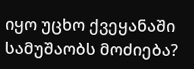იყო უცხო ქვეყანაში სამუშაობს მოძიება?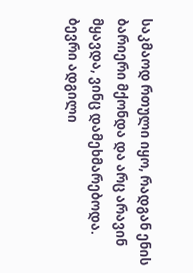საკმაოდ რთული იყო, რადგან ენის ბარიერი მქონდა და არც არავინ მყავდა, ვინც დამეხმარებოდა. ბევრი ადგილი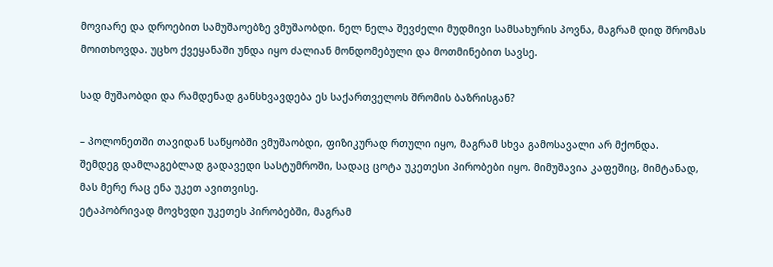მოვიარე და დროებით სამუშაოებზე ვმუშაობდი. ნელ ნელა შევძელი მუდმივი სამსახურის პოვნა, მაგრამ დიდ შრომას მოითხოვდა. უცხო ქვეყანაში უნდა იყო ძალიან მონდომებული და მოთმინებით სავსე.

სად მუშაობდი და რამდენად განსხვავდება ეს საქართველოს შრომის ბაზრისგან?

– პოლონეთში თავიდან საწყობში ვმუშაობდი, ფიზიკურად რთული იყო, მაგრამ სხვა გამოსავალი არ მქონდა.
შემდეგ დამლაგებლად გადავედი სასტუმროში, სადაც ცოტა უკეთესი პირობები იყო. მიმუშავია კაფეშიც, მიმტანად, მას მერე რაც ენა უკეთ ავითვისე.
ეტაპობრივად მოვხვდი უკეთეს პირობებში, მაგრამ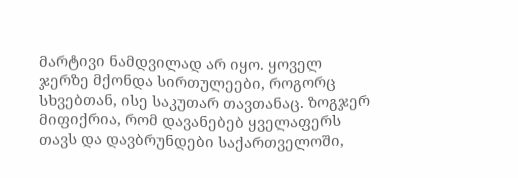მარტივი ნამდვილად არ იყო. ყოველ ჯერზე მქონდა სირთულეები, როგორც სხვებთან, ისე საკუთარ თავთანაც. ზოგჯერ მიფიქრია, რომ დავანებებ ყველაფერს თავს და დავბრუნდები საქართველოში,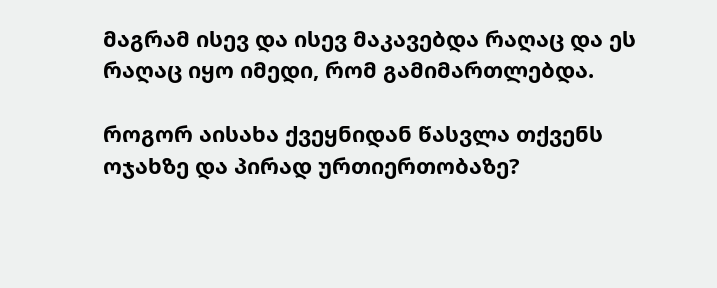მაგრამ ისევ და ისევ მაკავებდა რაღაც და ეს რაღაც იყო იმედი, რომ გამიმართლებდა.

როგორ აისახა ქვეყნიდან წასვლა თქვენს ოჯახზე და პირად ურთიერთობაზე?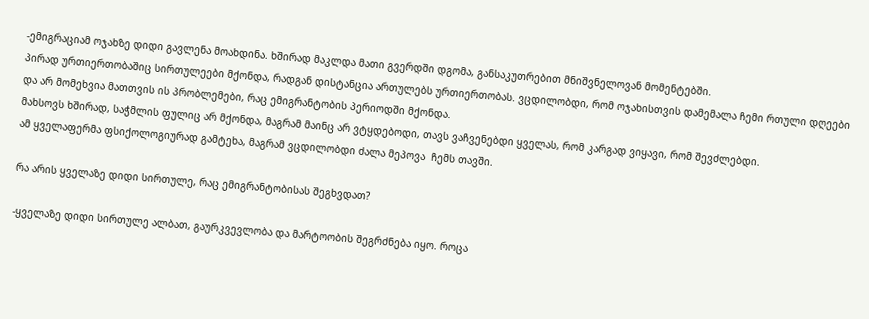-ემიგრაციამ ოჯახზე დიდი გავლენა მოახდინა. ხშირად მაკლდა მათი გვერდში დგომა, განსაკუთრებით მნიშვნელოვან მომენტებში.
პირად ურთიერთობაშიც სირთულეები მქონდა, რადგან დისტანცია ართულებს ურთიერთობას. ვცდილობდი, რომ ოჯახისთვის დამემალა ჩემი რთული დღეები და არ მომეხვია მათთვის ის პრობლემები, რაც ემიგრანტობის პერიოდში მქონდა.
მახსოვს ხშირად, საჭმლის ფულიც არ მქონდა, მაგრამ მაინც არ ვტყდებოდი, თავს ვაჩვენებდი ყველას, რომ კარგად ვიყავი, რომ შევძლებდი.
ამ ყველაფერმა ფსიქოლოგიურად გამტეხა, მაგრამ ვცდილობდი ძალა მეპოვა  ჩემს თავში.

რა არის ყველაზე დიდი სირთულე, რაც ემიგრანტობისას შეგხვდათ?

-ყველაზე დიდი სირთულე ალბათ, გაურკვევლობა და მარტოობის შეგრძნება იყო. როცა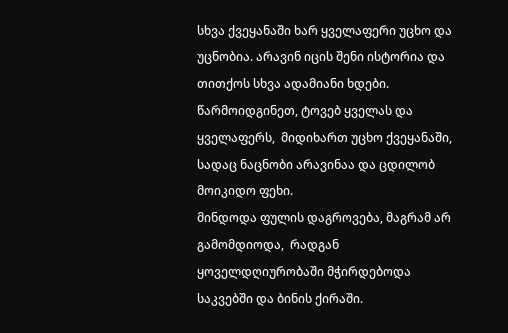სხვა ქვეყანაში ხარ ყველაფერი უცხო და უცნობია. არავინ იცის შენი ისტორია და თითქოს სხვა ადამიანი ხდები.
წარმოიდგინეთ, ტოვებ ყველას და ყველაფერს,  მიდიხართ უცხო ქვეყანაში, სადაც ნაცნობი არავინაა და ცდილობ მოიკიდო ფეხი.
მინდოდა ფულის დაგროვება, მაგრამ არ გამომდიოდა,  რადგან ყოველდღიურობაში მჭირდებოდა საკვებში და ბინის ქირაში.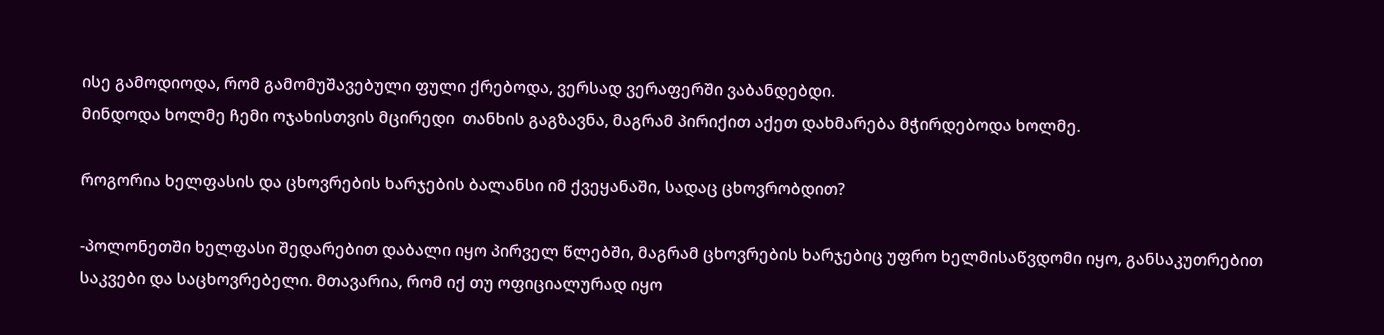ისე გამოდიოდა, რომ გამომუშავებული ფული ქრებოდა, ვერსად ვერაფერში ვაბანდებდი.
მინდოდა ხოლმე ჩემი ოჯახისთვის მცირედი  თანხის გაგზავნა, მაგრამ პირიქით აქეთ დახმარება მჭირდებოდა ხოლმე.

როგორია ხელფასის და ცხოვრების ხარჯების ბალანსი იმ ქვეყანაში, სადაც ცხოვრობდით?

-პოლონეთში ხელფასი შედარებით დაბალი იყო პირველ წლებში, მაგრამ ცხოვრების ხარჯებიც უფრო ხელმისაწვდომი იყო, განსაკუთრებით საკვები და საცხოვრებელი. მთავარია, რომ იქ თუ ოფიციალურად იყო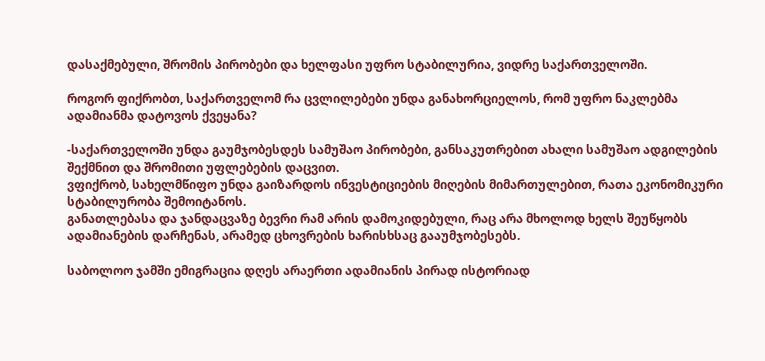დასაქმებული, შრომის პირობები და ხელფასი უფრო სტაბილურია, ვიდრე საქართველოში.

როგორ ფიქრობთ, საქართველომ რა ცვლილებები უნდა განახორციელოს, რომ უფრო ნაკლებმა ადამიანმა დატოვოს ქვეყანა?

-საქართველოში უნდა გაუმჯობესდეს სამუშაო პირობები, განსაკუთრებით ახალი სამუშაო ადგილების შექმნით და შრომითი უფლებების დაცვით.
ვფიქრობ, სახელმწიფო უნდა გაიზარდოს ინვესტიციების მიღების მიმართულებით, რათა ეკონომიკური სტაბილურობა შემოიტანოს.
განათლებასა და ჯანდაცვაზე ბევრი რამ არის დამოკიდებული, რაც არა მხოლოდ ხელს შეუწყობს ადამიანების დარჩენას, არამედ ცხოვრების ხარისხსაც გააუმჯობესებს.

საბოლოო ჯამში ემიგრაცია დღეს არაერთი ადამიანის პირად ისტორიად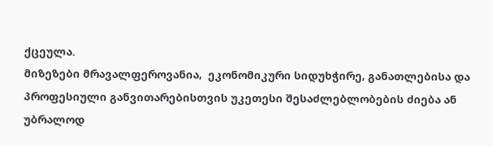ქცეულა.
მიზეზები მრავალფეროვანია,  ეკონომიკური სიდუხჭირე, განათლებისა და პროფესიული განვითარებისთვის უკეთესი შესაძლებლობების ძიება ან უბრალოდ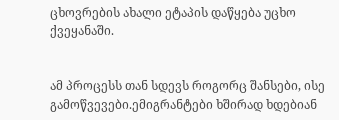ცხოვრების ახალი ეტაპის დაწყება უცხო ქვეყანაში.


ამ პროცესს თან სდევს როგორც შანსები, ისე გამოწვევები.ემიგრანტები ხშირად ხდებიან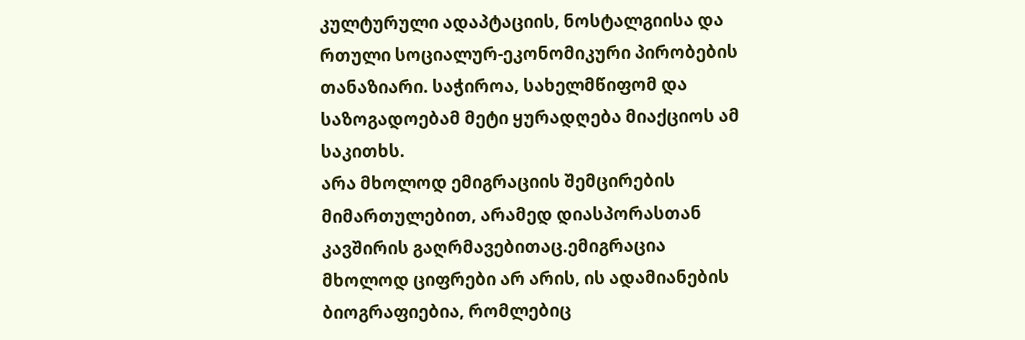კულტურული ადაპტაციის, ნოსტალგიისა და რთული სოციალურ-ეკონომიკური პირობების თანაზიარი. საჭიროა, სახელმწიფომ და საზოგადოებამ მეტი ყურადღება მიაქციოს ამ საკითხს.
არა მხოლოდ ემიგრაციის შემცირების მიმართულებით, არამედ დიასპორასთან კავშირის გაღრმავებითაც.ემიგრაცია მხოლოდ ციფრები არ არის, ის ადამიანების ბიოგრაფიებია, რომლებიც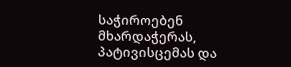საჭიროებენ მხარდაჭერას, პატივისცემას და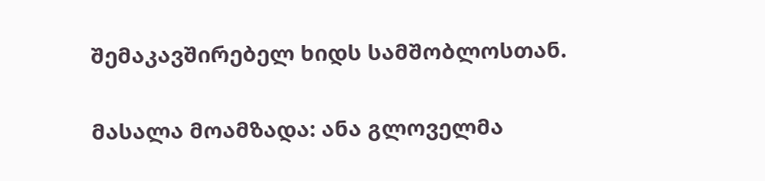შემაკავშირებელ ხიდს სამშობლოსთან.

მასალა მოამზადა: ანა გლოველმა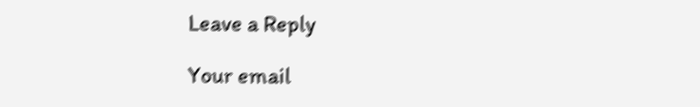Leave a Reply

Your email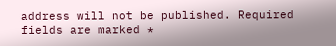address will not be published. Required fields are marked *